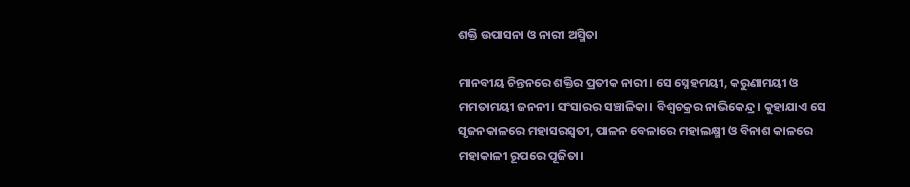ଶକ୍ତି ଉପାସନା ଓ ନାରୀ ଅସ୍ମିତା

ମାନବୀୟ ଚିନ୍ତନରେ ଶକ୍ତିର ପ୍ରତୀକ ନାରୀ। ସେ ସ୍ନେହମୟୀ, କରୁଣାମୟୀ ଓ ମମତାମୟୀ ଜନନୀ। ସଂସାରର ସଞ୍ଚାଳିକା। ବିଶ୍ୱଚକ୍ରର ନାଭିକେନ୍ଦ୍ର। କୁହାଯାଏ ସେ ସୃଜନକାଳରେ ମହାସରସ୍ବତୀ, ପାଳନ ବେଳାରେ ମହାଲକ୍ଷ୍ମୀ ଓ ବିନାଶ କାଳରେ ମହାକାଳୀ ରୂପରେ ପୂଜିତା।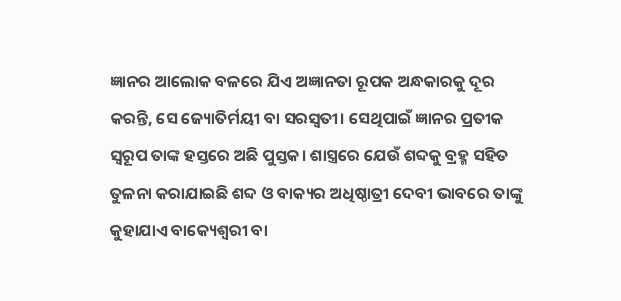ଜ୍ଞାନର ଆଲୋକ ବଳରେ ଯିଏ ଅଜ୍ଞାନତା ରୂପକ ଅନ୍ଧକାରକୁ ଦୂର କରନ୍ତି, ସେ ଜ୍ୟୋତିର୍ମୟୀ ବା ସରସ୍ବତୀ। ସେଥିପାଇଁ ଜ୍ଞାନର ପ୍ରତୀକ ସ୍ବରୂପ ତାଙ୍କ ହସ୍ତରେ ଅଛି ପୁସ୍ତକ। ଶାସ୍ତ୍ରରେ ଯେଉଁ ଶବ୍ଦକୁ ବ୍ରହ୍ମ ସହିତ ତୁଳନା କରାଯାଇଛି ଶବ୍ଦ ଓ ବାକ୍ୟର ଅଧିଷ୍ଠାତ୍ରୀ ଦେବୀ ଭାବରେ ତାଙ୍କୁ କୁହାଯାଏ ବାକ୍ୟେଶ୍ୱରୀ ବା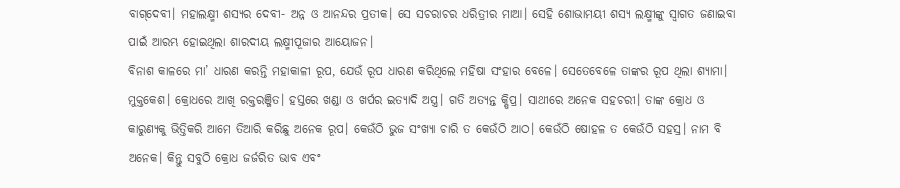ବାଗ୍‌ଦେବୀ। ମହାଲକ୍ଷ୍ମୀ ଶସ୍ୟର ଦେବୀ- ଅନ୍ନ ଓ ଆନନ୍ଦର ପ୍ରତୀକ। ସେ ସଚରାଚର ଧରିତ୍ରୀର ମାଆ। ସେହି ଶୋଭାମୟୀ ଶସ୍ୟ ଲକ୍ଷ୍ମୀଙ୍କୁ ସ୍ବାଗତ ଜଣାଇବା ପାଇଁ ଆରମ୍ଭ ହୋଇଥିଲା ଶାରଦୀୟ ଲକ୍ଷ୍ମୀପୂଜାର ଆୟୋଜନ।
ବିନାଶ କାଳରେ ମା’ ଧାରଣ କରନ୍ତି ମହାକାଳୀ ରୂପ, ଯେଉଁ ରୂପ ଧାରଣ କରିଥିଲେ ମହିଷା ସଂହାର ବେଳେ। ସେତେବେଳେ ତାଙ୍କର ରୂପ ଥିଲା ଶ୍ୟାମା। ମୁକ୍ତକେଶ। କ୍ରୋଧରେ ଆଖି ରକ୍ତରଞ୍ଜିତ। ହସ୍ତରେ ଖଣ୍ଡା ଓ ଖର୍ପର ଇତ୍ୟାଦି ଅସ୍ତ୍ର। ଗତି ଅତ୍ୟନ୍ତ କ୍ଷିପ୍ର। ସାଥୀରେ ଅନେକ ସହଚରୀ। ତାଙ୍କ କ୍ରୋଧ ଓ କାରୁଣ୍ୟକୁ ଭିତ୍ତିକରି ଆମେ ତିଆରି କରିଛୁ ଅନେକ ରୂପ। କେଉଁଠି ଭୁଜ ସଂଖ୍ୟା ଚାରି ତ କେଉଁଠି ଆଠ। କେଉଁଠି ଷୋହଳ ତ କେଉଁଠି ସହସ୍ର। ନାମ ବି ଅନେକ। କିନ୍ତୁ ସବୁଠି କ୍ରୋଧ ଜର୍ଜରିତ ଭାବ ଏବଂ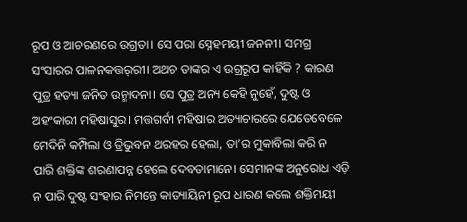ରୂପ ଓ ଆଚରଣରେ ଉଗ୍ରତା। ସେ ପରା ସ୍ନେହମୟୀ ଜନନୀ। ସମଗ୍ର ସଂସାରର ପାଳନକତ୍ତର୍‌ରୀ। ଅଥଚ ତାଙ୍କର ଏ ଉଗ୍ରରୂପ କାହିଁକି ? କାରଣ ପୁତ୍ର ହତ୍ୟା ଜନିତ ଉନ୍ମାଦନା। ସେ ପୁତ୍ର ଅନ୍ୟ କେହି ନୁହେଁ, ଦୁଷ୍ଟ ଓ ଅହଂକାରୀ ମହିଷାସୁର। ମତ୍ତଗର୍ବୀ ମହିଷାର ଅତ୍ୟାଚାରରେ ଯେତେବେଳେ ମେଦିନି କମ୍ପିଲା ଓ ତ୍ରିଭୁବନ ଥରହର ହେଲା, ତା’ର ମୁକାବିଲା କରି ନ ପାରି ଶକ୍ତିଙ୍କ ଶରଣାପନ୍ନ ହେଲେ ଦେବତାମାନେ। ସେମାନଙ୍କ ଅନୁରୋଧ ଏଡ଼ି ନ ପାରି ଦୁଷ୍ଟ ସଂହାର ନିମନ୍ତେ କାତ୍ୟାୟିନୀ ରୂପ ଧାରଣ କଲେ ଶକ୍ତିମୟୀ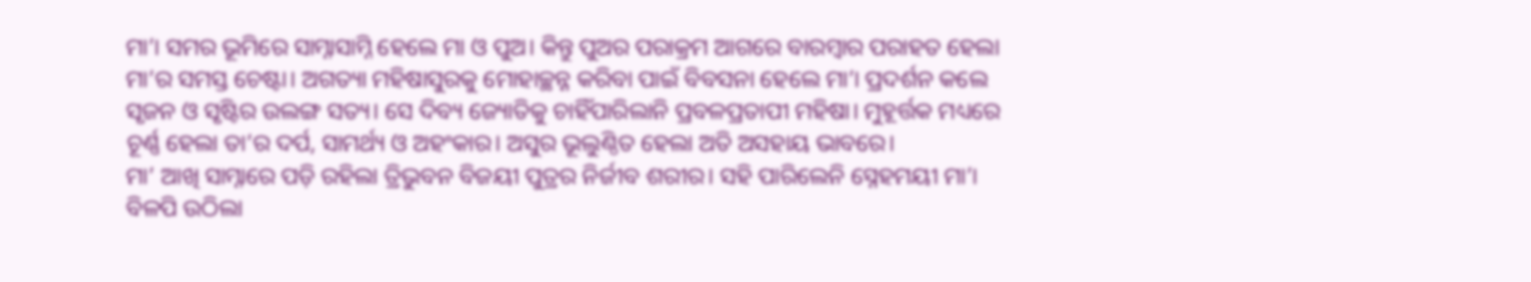ମା’। ସମର ଭୂମିରେ ସାମ୍ନାସାମ୍ନି ହେଲେ ମା ଓ ପୁଅ। କିନ୍ତୁ ପୁଅର ପରାକ୍ରମ ଆଗରେ ବାରମ୍ବାର ପରାହତ ହେଲା ମା’ର ସମସ୍ତ ଚେଷ୍ଟା। ଅଗତ୍ୟା ମହିଷାସୁରକୁ ମୋହାଚ୍ଛନ୍ନ କରିବା ପାଇଁ ବିବସନା ହେଲେ ମା’। ପ୍ରଦର୍ଶନ କଲେ ସୃଜନ ଓ ସୃଷ୍ଟିର ଉଲଙ୍ଗ ସତ୍ୟ। ସେ ଦିବ୍ୟ ଜ୍ୟୋତିକୁ ଚାହିଁପାରିଲାନି ପ୍ରବଳପ୍ରତାପୀ ମହିଷା। ମୁହୂର୍ତ୍ତକ ମଧ୍ୟରେ ଚୂର୍ଣ୍ଣ ହେଲା ତା’ର ଦର୍ପ, ସାମର୍ଥ୍ୟ ଓ ଅହଂକାର। ଅସୁର ଭୂଲୁଣ୍ଠିତ ହେଲା ଅତି ଅସହାୟ ଭାବରେ।
ମା’ ଆଖି ସାମ୍ନାରେ ପଡ଼ି ରହିଲା ତ୍ରିଭୁବନ ବିଜୟୀ ପୁତ୍ରର ନିର୍ଜୀବ ଶରୀର। ସହି ପାରିଲେନି ସ୍ନେହମୟୀ ମା’। ବିଳପି ଉଠିଲା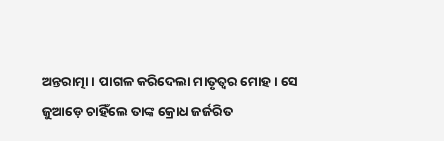ଅନ୍ତରାତ୍ମା। ପାଗଳ କରିଦେଲା ମାତୃତ୍ୱର ମୋହ। ସେ ଜୁଆଡ଼େ ଚାହିଁଲେ ତାଙ୍କ କ୍ରୋଧ ଜର୍ଜରିତ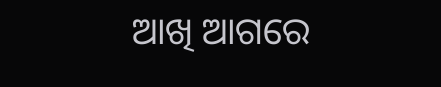ଆଖି ଆଗରେ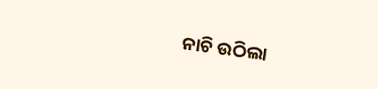ନାଚି ଉଠିଲା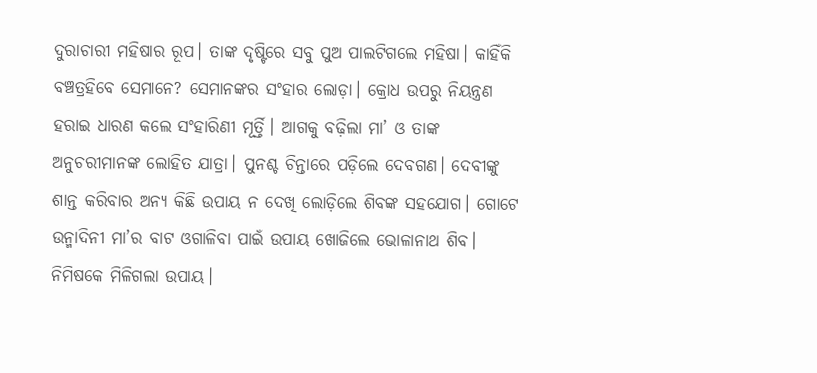ଦୁରାଚାରୀ ମହିଷାର ରୂପ। ତାଙ୍କ ଦୃଷ୍ଟିରେ ସବୁ ପୁଅ ପାଲଟିଗଲେ ମହିଷା। କାହିଁକି ବଞ୍ଚତ୍ରହିବେ ସେମାନେ? ସେମାନଙ୍କର ସଂହାର ଲୋଡ଼ା। କ୍ରୋଧ ଉପରୁ ନିୟନ୍ତ୍ରଣ ହରାଇ ଧାରଣ କଲେ ସଂହାରିଣୀ ମୂର୍ତ୍ତି। ଆଗକୁ ବଢ଼ିଲା ମା’ ଓ ତାଙ୍କ ଅନୁଚରୀମାନଙ୍କ ଲୋହିତ ଯାତ୍ରା। ପୁନଶ୍ଚ ଚିନ୍ତାରେ ପଡ଼ିଲେ ଦେବଗଣ। ଦେବୀଙ୍କୁ ଶାନ୍ତ କରିବାର ଅନ୍ୟ କିଛି ଉପାୟ ନ ଦେଖି ଲୋଡ଼ିଲେ ଶିବଙ୍କ ସହଯୋଗ। ଗୋଟେ ଉନ୍ମାଦିନୀ ମା’ର ବାଟ ଓଗାଳିବା ପାଇଁ ଉପାୟ ଖୋଜିଲେ ଭୋଳାନାଥ ଶିବ। ନିମିଷକେ ମିଳିଗଲା ଉପାୟ।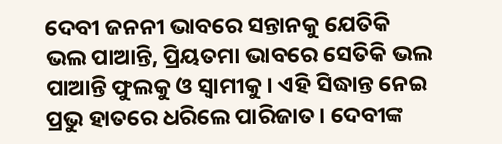ଦେବୀ ଜନନୀ ଭାବରେ ସନ୍ତାନକୁ ଯେତିକି ଭଲ ପାଆନ୍ତି, ପ୍ରିୟତମା ଭାବରେ ସେତିକି ଭଲ ପାଆନ୍ତି ଫୁଲକୁ ଓ ସ୍ବାମୀକୁ। ଏହି ସିଦ୍ଧାନ୍ତ ନେଇ ପ୍ରଭୁ ହାତରେ ଧରିଲେ ପାରିଜାତ। ଦେବୀଙ୍କ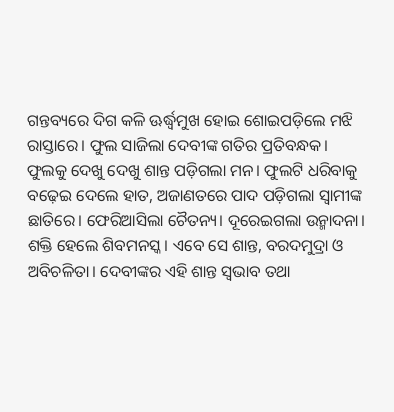ଗନ୍ତବ୍ୟରେ ଦିଗ କଳି ଊର୍ଦ୍ଧ୍ୱମୁଖ ହୋଇ ଶୋଇପଡ଼ିଲେ ମଝି ରାସ୍ତାରେ। ଫୁଲ ସାଜିଲା ଦେବୀଙ୍କ ଗତିର ପ୍ରତିବନ୍ଧକ। ଫୁଲକୁ ଦେଖୁ ଦେଖୁ ଶାନ୍ତ ପଡ଼ିଗଲା ମନ। ଫୁଲଟି ଧରିବାକୁ ବଢ଼େଇ ଦେଲେ ହାତ, ଅଜାଣତରେ ପାଦ ପଡ଼ିଗଲା ସ୍ବାମୀଙ୍କ ଛାତିରେ। ଫେରିଆସିଲା ଚୈତନ୍ୟ। ଦୂରେଇଗଲା ଉନ୍ମାଦନା। ଶକ୍ତି ହେଲେ ଶିବମନସ୍କ। ଏବେ ସେ ଶାନ୍ତ, ବରଦମୁଦ୍ରା ଓ ଅବିଚଳିତା। ଦେବୀଙ୍କର ଏହି ଶାନ୍ତ ସ୍ବଭାବ ତଥା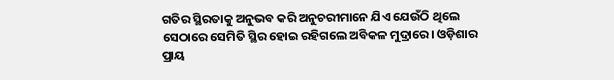ଗତିର ସ୍ଥିରତାକୁ ଅନୁଭବ କରି ଅନୁଚରୀମାନେ ଯିଏ ଯେଉଁଠି ଥିଲେ ସେଠାରେ ସେମିତି ସ୍ଥିର ହୋଇ ରହିଗଲେ ଅବିକଳ ମୁଦ୍ରାରେ। ଓଡ଼ିଶାର ପ୍ରାୟ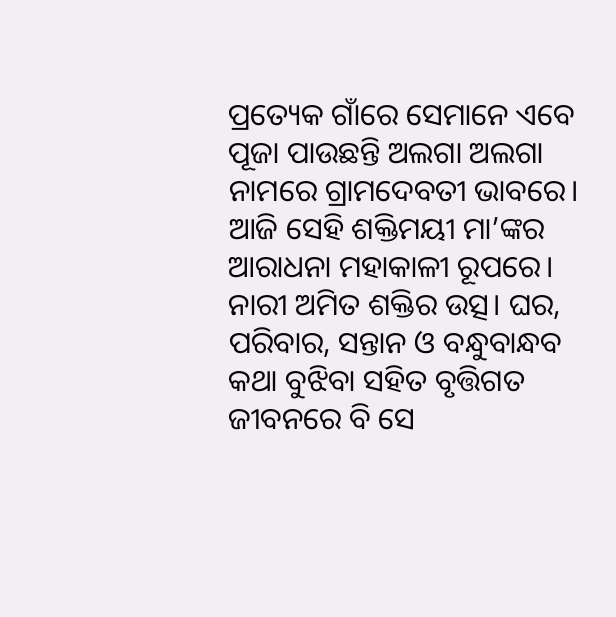ପ୍ରତ୍ୟେକ ଗାଁରେ ସେମାନେ ଏବେ ପୂଜା ପାଉଛନ୍ତି ଅଲଗା ଅଲଗା ନାମରେ ଗ୍ରାମଦେବତୀ ଭାବରେ। ଆଜି ସେହି ଶକ୍ତିମୟୀ ମା’ଙ୍କର ଆରାଧନା ମହାକାଳୀ ରୂପରେ।
ନାରୀ ଅମିତ ଶକ୍ତିର ଉତ୍ସ। ଘର, ପରିବାର, ସନ୍ତାନ ଓ ବନ୍ଧୁବାନ୍ଧବ କଥା ବୁଝିବା ସହିତ ବୃତ୍ତିଗତ ଜୀବନରେ ବି ସେ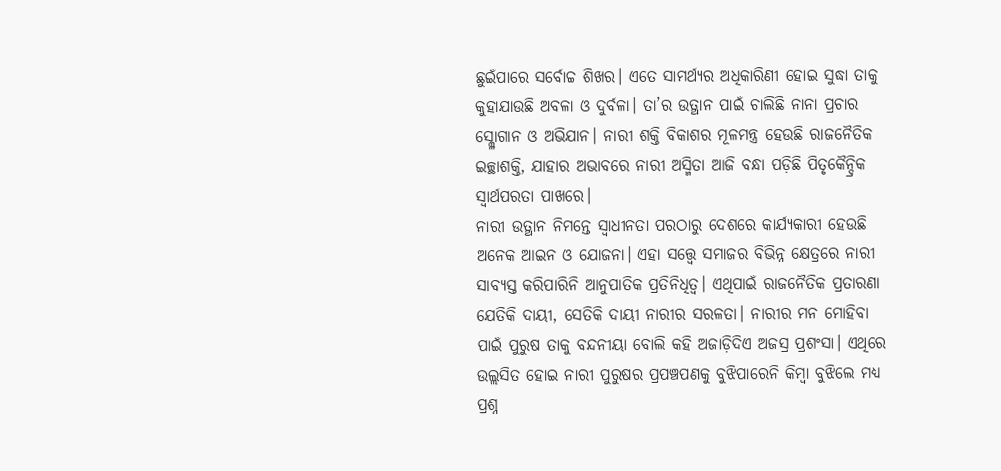ଛୁଇଁପାରେ ସର୍ବୋଚ୍ଚ ଶିଖର। ଏତେ ସାମର୍ଥ୍ୟର ଅଧିକାରିଣୀ ହୋଇ ସୁଦ୍ଧା ତାକୁ କୁହାଯାଉଛି ଅବଳା ଓ ଦୁର୍ବଳା। ତା’ର ଉତ୍ଥାନ ପାଇଁ ଚାଲିଛି ନାନା ପ୍ରଚାର ସ୍ଲ୍ଳୋଗାନ ଓ ଅଭିଯାନ। ନାରୀ ଶକ୍ତି ବିକାଶର ମୂଳମନ୍ତ୍ର ହେଉଛି ରାଜନୈତିକ ଇଚ୍ଛାଶକ୍ତି, ଯାହାର ଅଭାବରେ ନାରୀ ଅସ୍ମିତା ଆଜି ବନ୍ଧା ପଡ଼ିଛି ପିତୃକୈନ୍ଦ୍ରିକ ସ୍ବାର୍ଥପରତା ପାଖରେ।
ନାରୀ ଉତ୍ଥାନ ନିମନ୍ତେ ସ୍ବାଧୀନତା ପରଠାରୁ ଦେଶରେ କାର୍ଯ୍ୟକାରୀ ହେଉଛି ଅନେକ ଆଇନ ଓ ଯୋଜନା। ଏହା ସତ୍ତ୍ୱେ ସମାଜର ବିଭିନ୍ନ କ୍ଷେତ୍ରରେ ନାରୀ ସାବ୍ୟସ୍ତ କରିପାରିନି ଆନୁପାତିକ ପ୍ରତିନିଧିତ୍ୱ। ଏଥିପାଇଁ ରାଜନୈତିକ ପ୍ରତାରଣା ଯେତିକି ଦାୟୀ, ସେତିକି ଦାୟୀ ନାରୀର ସରଳତା। ନାରୀର ମନ ମୋହିବା ପାଇଁ ପୁରୁଷ ତାକୁ ବନ୍ଦନୀୟା ବୋଲି କହି ଅଜାଡ଼ିଦିଏ ଅଜସ୍ର ପ୍ରଶଂସା। ଏଥିରେ ଉଲ୍ଲସିତ ହୋଇ ନାରୀ ପୁରୁଷର ପ୍ରପଞ୍ଚପଣକୁ ବୁଝିପାରେନି କିମ୍ବା ବୁଝିଲେ ମଧ୍ୟ ପ୍ରଶ୍ନ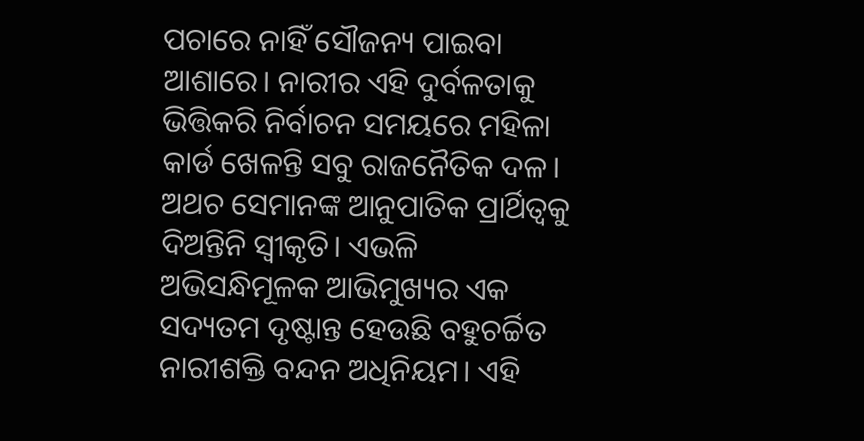ପଚାରେ ନାହିଁ ସୌଜନ୍ୟ ପାଇବା ଆଶାରେ। ନାରୀର ଏହି ଦୁର୍ବଳତାକୁ ଭିତ୍ତିକରି ନିର୍ବାଚନ ସମୟରେ ମହିଳା କାର୍ଡ ଖେଳନ୍ତି ସବୁ ରାଜନୈତିକ ଦଳ। ଅଥଚ ସେମାନଙ୍କ ଆନୁପାତିକ ପ୍ରାର୍ଥିତ୍ୱକୁ ଦିଅନ୍ତିନି ସ୍ବୀକୃତି। ଏଭଳି ଅଭିସନ୍ଧିମୂଳକ ଆଭିମୁଖ୍ୟର ଏକ ସଦ୍ୟତମ ଦୃଷ୍ଟାନ୍ତ ହେଉଛି ବହୁଚର୍ଚ୍ଚିତ ନାରୀଶକ୍ତି ବନ୍ଦନ ଅଧିନିୟମ। ଏହି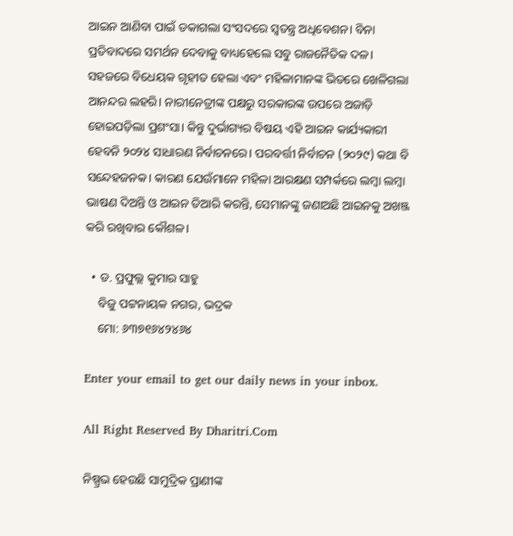ଆଇନ ଆଣିବା ପାଇଁ ଡକାଗଲା ସଂସଦରେ ସ୍ବତନ୍ତ୍ର ଅଧିବେଶନ। ବିନା ପ୍ରତିବାଦରେ ସମର୍ଥନ ଦେବାକୁ ବାଧ୍ୟହେଲେ ସବୁ ରାଜନୈତିକ ଦଳ। ସହଜରେ ବିଧେୟକ ଗୃହୀତ ହେଲା ଏବଂ ମହିଳାମାନଙ୍କ ଭିତରେ ଖେଳିଗଲା ଆନନ୍ଦର ଲହରି। ନାରୀନେତ୍ରୀଙ୍କ ପକ୍ଷରୁ ସରକାରଙ୍କ ଉପରେ ଅଜାଡ଼ି ହୋଇପଡ଼ିଲା ପ୍ରଶଂସା। କିନ୍ତୁ ଦୁର୍ଭାଗ୍ୟର ବିଷୟ ଏହି ଆଇନ କାର୍ଯ୍ୟକାରୀ ହେବନି ୨୦୨୪ ସାଧାରଣ ନିର୍ବାଚନରେ। ପରବର୍ତ୍ତୀ ନିର୍ବାଚନ (୨୦୨୯) କଥା ବି ସନ୍ଦେହଜନକ। କାରଣ ଯେଉଁମାନେ ମହିଳା ଆରକ୍ଷଣ ସମ୍ପର୍କରେ ଲମ୍ବା ଲମ୍ବା ଭାଷଣ ଦିଅନ୍ତି ଓ ଆଇନ ତିଆରି କରନ୍ତି, ସେମାନଙ୍କୁ ଜଣାଅଛି ଆଇନକୁ ଅଖଞ୍ଜ କରି ରଖିବାର କୌଶଳ।

  • ଡ. ପ୍ରଫୁଲ୍ଲ କୁମାର ସାହୁ
    ବିଜୁ ପଟ୍ଟନାୟକ ନଗର, ଭଦ୍ରକ
    ମୋ: ୬୩୭୧୬୪୨୪୬୪

Enter your email to get our daily news in your inbox.

All Right Reserved By Dharitri.Com

ନିଷ୍ପ୍ରଭ ହେଉଛି ସାମୁଦ୍ରିକ ପ୍ରାଣୀଙ୍କ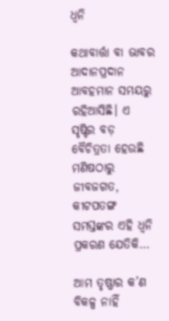ଧ୍ୱନି

କଥାବାର୍ତ୍ତା ବା ଭାବର ଆଦାନପ୍ରଦାନ ଆବହମାନ ସମୟରୁ ରହିଆସିଛି। ଏ ସୃଷ୍ଟିର ବଡ଼ ବୈଚିତ୍ରତା ହେଉଛି ମଣିଷଠାରୁ ଜୀବଜଗତ, କୀଟପତଙ୍ଗ ସମସ୍ତଙ୍କର ଏହି ଧ୍ୱନି ପ୍ରକରଣ ଯେତିକି…

ଆମ ତୃଷ୍ଣାର କ’ଣ ବିକଳ୍ପ ନାହିଁ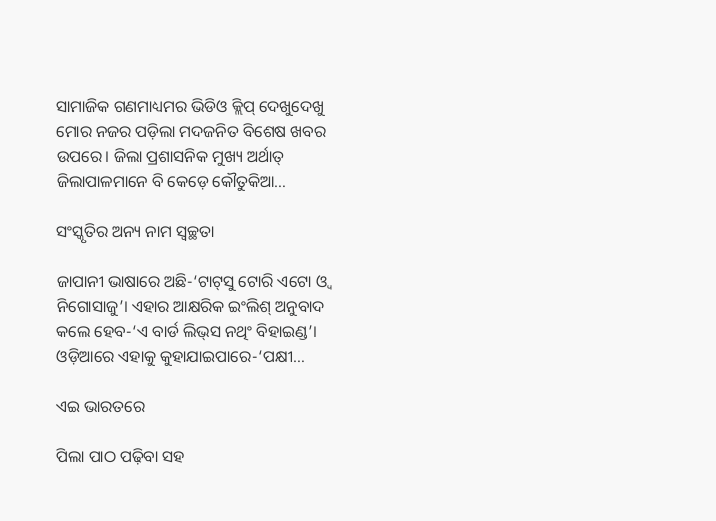ସାମାଜିକ ଗଣମାଧ୍ୟମର ଭିଡିଓ କ୍ଲିପ୍‌ ଦେଖୁଦେଖୁ ମୋର ନଜର ପଡ଼ିଲା ମଦଜନିତ ବିଶେଷ ଖବର ଉପରେ। ଜିଲା ପ୍ରଶାସନିକ ମୁଖ୍ୟ ଅର୍ଥାତ୍‌ ଜିଲାପାଳମାନେ ବି କେଡ଼େ କୌତୁକିଆ…

ସଂସ୍କୃତିର ଅନ୍ୟ ନାମ ସ୍ବଚ୍ଛତା

ଜାପାନୀ ଭାଷାରେ ଅଛି-‘ଟାଟ୍‌ସୁ ଟୋରି ଏଟୋ ଓ୍ବ ନିଗୋସାଜୁ’। ଏହାର ଆକ୍ଷରିକ ଇଂଲିଶ୍‌ ଅନୁବାଦ କଲେ ହେବ-‘ଏ ବାର୍ଡ ଲିଭ୍‌ସ ନଥିଂ ବିହାଇଣ୍ଡ’। ଓଡ଼ିଆରେ ଏହାକୁ କୁହାଯାଇପାରେ-‘ପକ୍ଷୀ…

ଏଇ ଭାରତରେ

ପିଲା ପାଠ ପଢ଼ିବା ସହ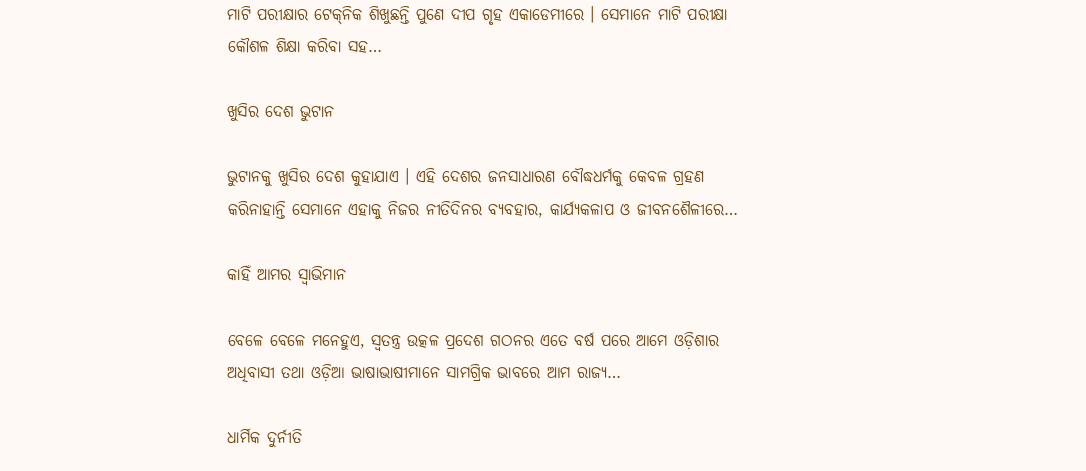ମାଟି ପରୀକ୍ଷାର ଟେକ୍‌ନିକ ଶିଖୁଛନ୍ତି ପୁଣେ ଦୀପ ଗୃହ ଏକାଡେମୀରେ । ସେମାନେ ମାଟି ପରୀକ୍ଷା କୌଶଳ ଶିକ୍ଷା କରିବା ସହ…

ଖୁସିର ଦେଶ ଭୁଟାନ

ଭୁଟାନକୁ ଖୁସିର ଦେଶ କୁହାଯାଏ । ଏହି ଦେଶର ଜନସାଧାରଣ ବୌଦ୍ଧଧର୍ମକୁ କେବଳ ଗ୍ରହଣ କରିନାହାନ୍ତି ସେମାନେ ଏହାକୁ ନିଜର ନୀତିଦିନର ବ୍ୟବହାର, କାର୍ଯ୍ୟକଳାପ ଓ ଜୀବନଶୈଳୀରେ…

କାହିଁ ଆମର ସ୍ବାଭିମାନ

ବେଳେ ବେଳେ ମନେହୁଏ, ସ୍ବତନ୍ତ୍ର ଉତ୍କଳ ପ୍ରଦେଶ ଗଠନର ଏତେ ବର୍ଷ ପରେ ଆମେ ଓଡ଼ିଶାର ଅଧିବାସୀ ତଥା ଓଡ଼ିଆ ଭାଷାଭାଷୀମାନେ ସାମଗ୍ରିକ ଭାବରେ ଆମ ରାଜ୍ୟ…

ଧାର୍ମିକ ଦୁର୍ନୀତି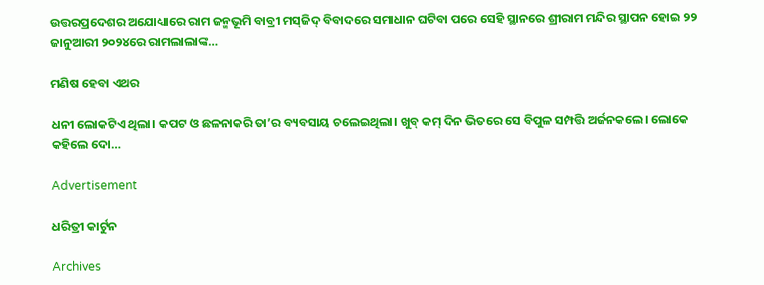ଉତ୍ତରପ୍ରଦେଶର ଅଯୋଧ୍ୟାରେ ରାମ ଜନ୍ମଭୂମି ବାବ୍ରୀ ମସ୍‌ଜିଦ୍‌ ବିବାଦରେ ସମାଧାନ ଘଟିବା ପରେ ସେହି ସ୍ଥାନରେ ଶ୍ରୀରାମ ମନ୍ଦିର ସ୍ଥାପନ ହୋଇ ୨୨ ଜାନୁଆରୀ ୨୦୨୪ରେ ରାମଲାଲାଙ୍କ…

ମଣିଷ ହେବା ଏଥର

ଧନୀ ଲୋକଟିଏ ଥିଲା। କପଟ ଓ ଛଳନାକରି ତା’ର ବ୍ୟବସାୟ ଚଲେଇଥିଲା। ଖୁବ୍‌ କମ୍‌ ଦିନ ଭିତରେ ସେ ବିପୁଳ ସମ୍ପତ୍ତି ଅର୍ଜନକଲେ। ଲୋକେ କହିଲେ ଦୋ…

Advertisement

ଧରିତ୍ରୀ କାର୍ଟୁନ

Archives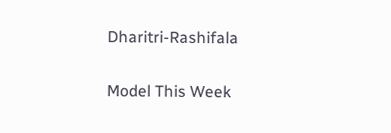Dharitri-Rashifala

Model This Week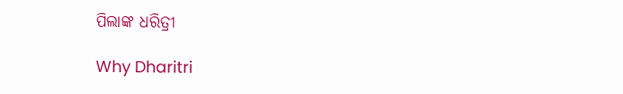ପିଲାଙ୍କ ଧରିତ୍ରୀ

Why Dharitri